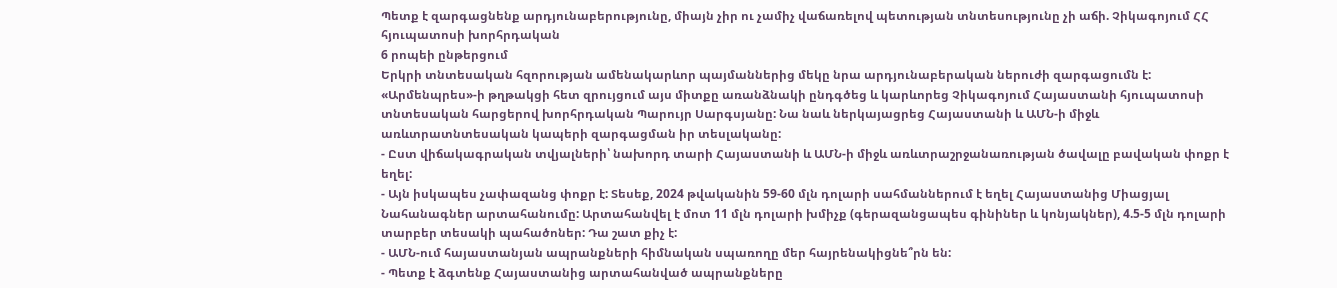Պետք է զարգացնենք արդյունաբերությունը, միայն չիր ու չամիչ վաճառելով պետության տնտեսությունը չի աճի. Չիկագոյում ՀՀ հյուպատոսի խորհրդական
6 րոպեի ընթերցում
Երկրի տնտեսական հզորության ամենակարևոր պայմաններից մեկը նրա արդյունաբերական ներուժի զարգացումն է: «Արմենպրես»-ի թղթակցի հետ զրույցում այս միտքը առանձնակի ընդգծեց և կարևորեց Չիկագոյում Հայաստանի հյուպատոսի տնտեսական հարցերով խորհրդական Պարույր Սարգսյանը: Նա նաև ներկայացրեց Հայաստանի և ԱՄՆ-ի միջև առևտրատնտեսական կապերի զարգացման իր տեսլականը:
- Ըստ վիճակագրական տվյալների՝ նախորդ տարի Հայաստանի և ԱՄՆ-ի միջև առևտրաշրջանառության ծավալը բավական փոքր է եղել:
- Այն իսկապես չափազանց փոքր է: Տեսեք, 2024 թվականին 59-60 մլն դոլարի սահմաններում է եղել Հայաստանից Միացյալ Նահանագներ արտահանումը: Արտահանվել է մոտ 11 մլն դոլարի խմիչք (գերազանցապես գինիներ և կոնյակներ), 4.5-5 մլն դոլարի տարբեր տեսակի պահածոներ: Դա շատ քիչ է:
- ԱՄՆ-ում հայաստանյան ապրանքների հիմնական սպառողը մեր հայրենակիցնե՞րն են:
- Պետք է ձգտենք Հայաստանից արտահանված ապրանքները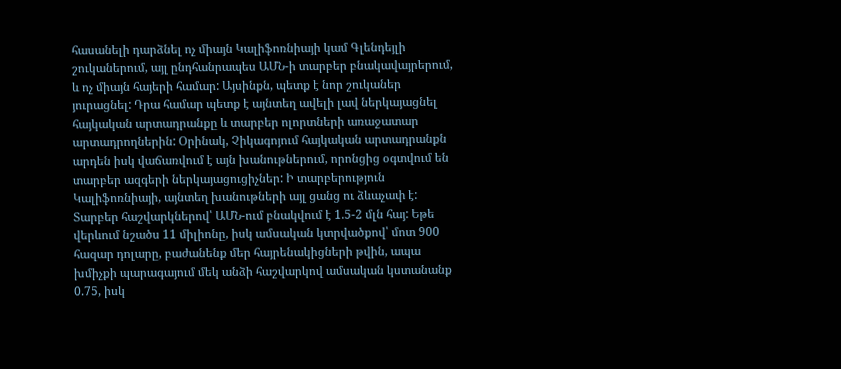հասանելի դարձնել ոչ միայն Կալիֆոռնիայի կամ Գլենդեյլի շուկաներում, այլ ընդհանրապես ԱՄՆ-ի տարբեր բնակավայրերում, և ոչ միայն հայերի համար: Այսինքն, պետք է նոր շուկաներ յուրացնել: Դրա համար պետք է այնտեղ ավելի լավ ներկայացնել հայկական արտադրանքը և տարբեր ոլորտների առաջատար արտադրողներին: Օրինակ, Չիկագոյում հայկական արտադրանքն արդեն իսկ վաճառվում է այն խանութներում, որոնցից օգտվում են տարբեր ազգերի ներկայացուցիչներ: Ի տարբերություն Կալիֆոռնիայի, այնտեղ խանութների այլ ցանց ու ձևաչափ է:
Տարբեր հաշվարկներով՝ ԱՄՆ-ում բնակվում է 1.5-2 մլն հայ: Եթե վերևում նշածս 11 միլիոնը, իսկ ամսական կտրվածքով՝ մոտ 900 հազար դոլարը, բաժանենք մեր հայրենակիցների թվին, ապա խմիչքի պարագայում մեկ անձի հաշվարկով ամսական կստանանք 0.75, իսկ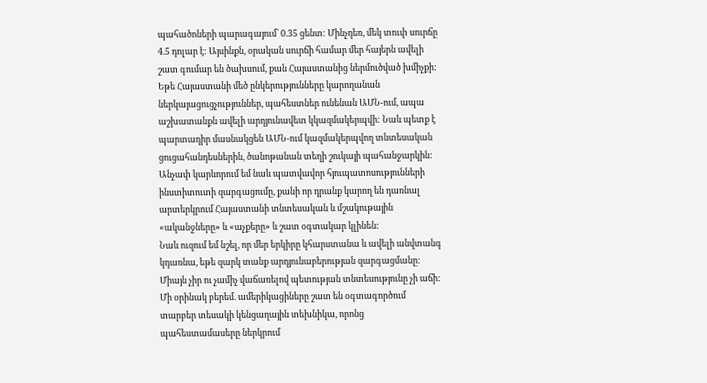պահածոների պարագայում՝ 0.35 ցենտ: Մինչդեռ, մեկ տուփ սուրճը 4.5 դոլար է: Այսինքն, օրական սուրճի համար մեր հայերն ավելի շատ գումար են ծախսում, քան Հայաստանից ներմուծված խմիչքի:
Եթե Հայաստանի մեծ ընկերությունները կարողանան ներկայացուցչություններ, պահեստներ ունենան ԱՄՆ-ում, ապա աշխատանքն ավելի արդյունավետ կկազմակերպվի: Նաև պետք է պարտադիր մասնակցեն ԱՄՆ-ում կազմակերպվող տնտեսական ցուցահանդեսներին, ծանոթանան տեղի շուկայի պահանջարկին:
Անչափ կարևորում եմ նաև պատվավոր հյուպատոսությունների ինստիտուտի զարգացումը, քանի որ դրանք կարող են դառնալ արտերկրում Հայաստանի տնտեսական և մշակութային «ականջները» և «աչքերը» և շատ օգտակար կլինեն:
Նաև ուզում եմ նշել, որ մեր երկիրը կհարստանա և ավելի անվտանգ կդառնա, եթե զարկ տանք արդյունաբերության զարգացմանը: Միայն չիր ու չամիչ վաճառելով պետության տնտեսությունը չի աճի: Մի օրինակ բերեմ. ամերիկացիները շատ են օգտագործում տարբեր տեսակի կենցաղային տեխնիկա, որոնց պահեստամասերը ներկրում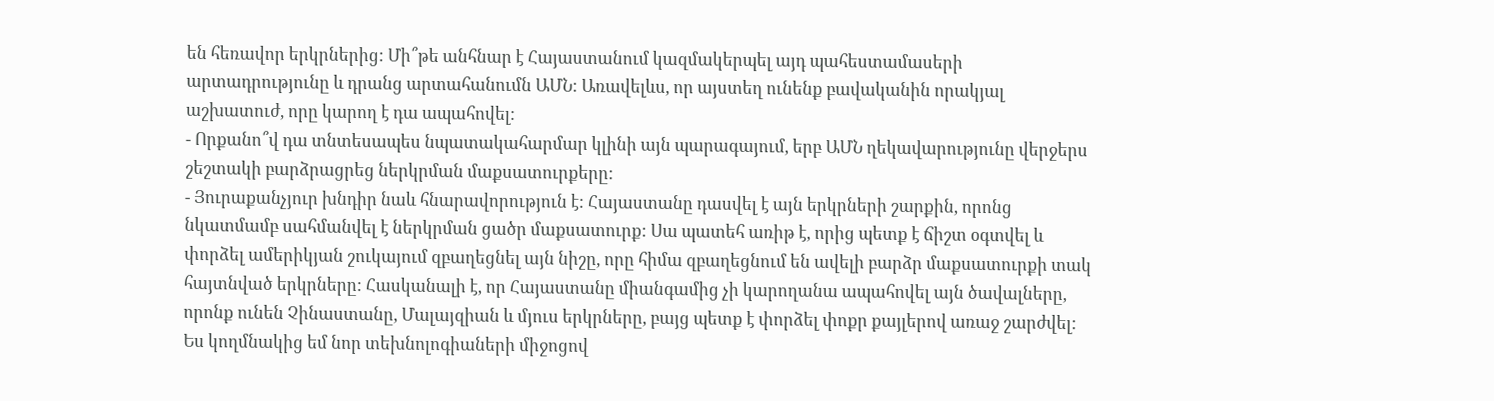են հեռավոր երկրներից: Մի՞թե անհնար է Հայաստանում կազմակերպել այդ պահեստամասերի արտադրությունը և դրանց արտահանումն ԱՄՆ: Առավելևս, որ այստեղ ունենք բավականին որակյալ աշխատուժ, որը կարող է դա ապահովել:
- Որքանո՞վ դա տնտեսապես նպատակահարմար կլինի այն պարագայում, երբ ԱՄՆ ղեկավարությունը վերջերս շեշտակի բարձրացրեց ներկրման մաքսատուրքերը:
- Յուրաքանչյուր խնդիր նաև հնարավորություն է: Հայաստանը դասվել է այն երկրների շարքին, որոնց նկատմամբ սահմանվել է ներկրման ցածր մաքսատուրք: Սա պատեհ առիթ է, որից պետք է ճիշտ օգտվել և փորձել ամերիկյան շուկայում զբաղեցնել այն նիշը, որը հիմա զբաղեցնում են ավելի բարձր մաքսատուրքի տակ հայտնված երկրները: Հասկանալի է, որ Հայաստանը միանգամից չի կարողանա ապահովել այն ծավալները, որոնք ունեն Չինաստանը, Մալայզիան և մյուս երկրները, բայց պետք է փորձել փոքր քայլերով առաջ շարժվել: Ես կողմնակից եմ նոր տեխնոլոգիաների միջոցով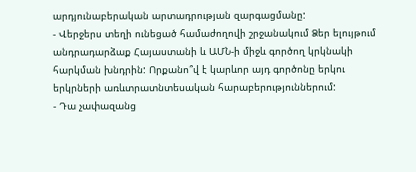արդյունաբերական արտադրության զարգացմանը:
- Վերջերս տեղի ունեցած համաժողովի շրջանակում Ձեր ելույթում անդրադարձաք Հայաստանի և ԱՄՆ-ի միջև գործող կրկնակի հարկման խնդրին: Որքանո՞վ է կարևոր այդ գործոնը երկու երկրների առևտրատնտեսական հարաբերություններում:
- Դա չափազանց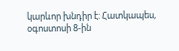կարևոր խնդիր է: Հատկապես, օգոստոսի 8-ին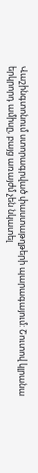Վաշինգտոնում ստորագրված փաստաթղթերի պարագայում: Շուտով կլրանա երկրորդ ամիսը, բայց առայժմ չեն նկատել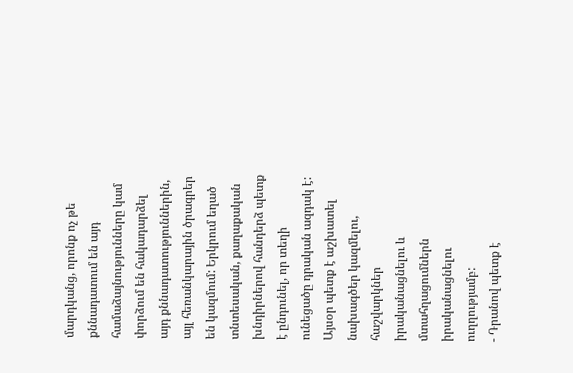մարդկանց, որոնք ոչ թե քննադատում են այդ համաձայնությունները կամ փորձում են հակադարձել այդ քննադատություններին, այլ հեռանկարային ծրագրեր են կազմում: Երկրում եղած տնտեսական, քաղաքական խնդիրներով հանդերձ պետք է ընդունել, որ տեղի ունեցածը դրական ազդակ է: Այսօր պետք է աշխատել նախագծեր կազմելու, հաշվարկներ իրականացնելու և մտահղացումներն իրականացնելու ուղղությամբ:
- Դրանով պետք է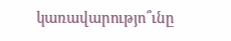կառավարությո՞ւնը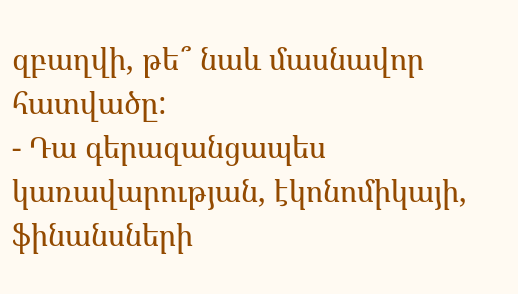զբաղվի, թե՞ նաև մասնավոր հատվածը:
- Դա գերազանցապես կառավարության, էկոնոմիկայի, ֆինանսների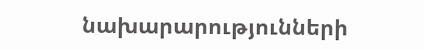նախարարությունների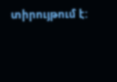տիրույթում է: